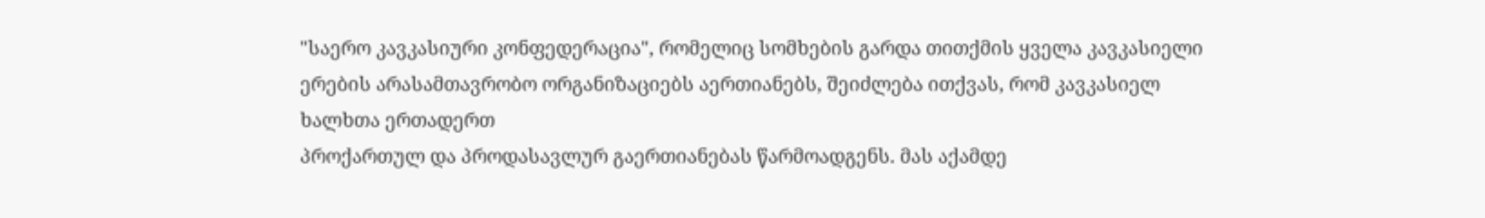"საერო კავკასიური კონფედერაცია", რომელიც სომხების გარდა თითქმის ყველა კავკასიელი ერების არასამთავრობო ორგანიზაციებს აერთიანებს, შეიძლება ითქვას, რომ კავკასიელ ხალხთა ერთადერთ
პროქართულ და პროდასავლურ გაერთიანებას წარმოადგენს. მას აქამდე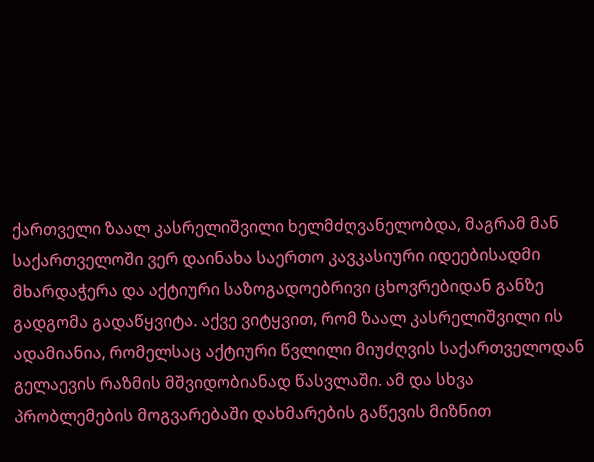ქართველი ზაალ კასრელიშვილი ხელმძღვანელობდა, მაგრამ მან საქართველოში ვერ დაინახა საერთო კავკასიური იდეებისადმი მხარდაჭერა და აქტიური საზოგადოებრივი ცხოვრებიდან განზე გადგომა გადაწყვიტა. აქვე ვიტყვით, რომ ზაალ კასრელიშვილი ის ადამიანია, რომელსაც აქტიური წვლილი მიუძღვის საქართველოდან გელაევის რაზმის მშვიდობიანად წასვლაში. ამ და სხვა პრობლემების მოგვარებაში დახმარების გაწევის მიზნით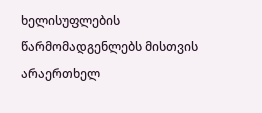ხელისუფლების წარმომადგენლებს მისთვის არაერთხელ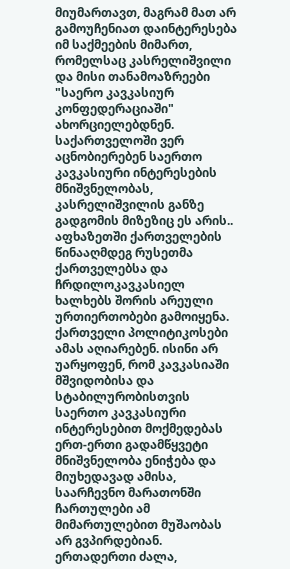მიუმართავთ, მაგრამ მათ არ გამოუჩენიათ დაინტერესება იმ საქმეების მიმართ, რომელსაც კასრელიშვილი და მისი თანამოაზრეები "საერო კავკასიურ კონფედერაციაში" ახორციელებდნენ. საქართველოში ვერ აცნობიერებენ საერთო კავკასიური ინტერესების მნიშვნელობას, კასრელიშვილის განზე გადგომის მიზეზიც ეს არის..
აფხაზეთში ქართველების წინააღმდეგ რუსეთმა ქართველებსა და ჩრდილოკავკასიელ ხალხებს შორის არეული ურთიერთობები გამოიყენა. ქართველი პოლიტიკოსები ამას აღიარებენ. ისინი არ უარყოფენ, რომ კავკასიაში მშვიდობისა და სტაბილურობისთვის საერთო კავკასიური ინტერესებით მოქმედებას ერთ-ერთი გადამწყვეტი მნიშვნელობა ენიჭება და მიუხედავად ამისა, საარჩევნო მარათონში ჩართულები ამ მიმართულებით მუშაობას არ გვპირდებიან. ერთადერთი ძალა,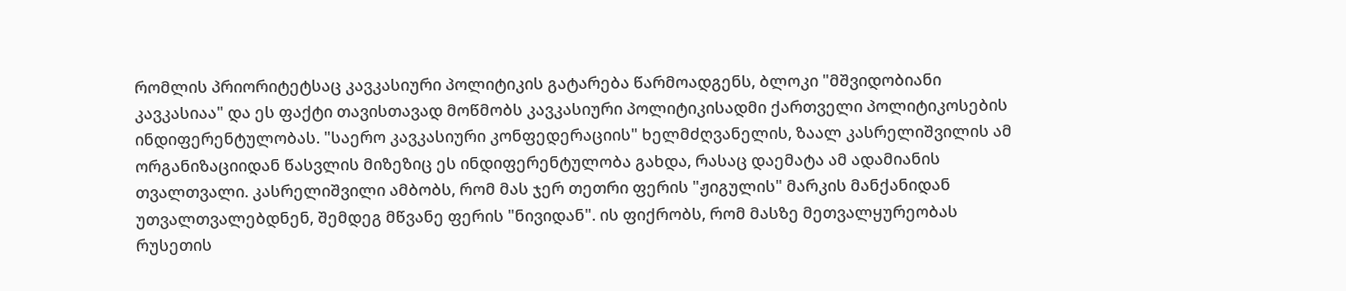რომლის პრიორიტეტსაც კავკასიური პოლიტიკის გატარება წარმოადგენს, ბლოკი "მშვიდობიანი კავკასიაა" და ეს ფაქტი თავისთავად მოწმობს კავკასიური პოლიტიკისადმი ქართველი პოლიტიკოსების ინდიფერენტულობას. "საერო კავკასიური კონფედერაციის" ხელმძღვანელის, ზაალ კასრელიშვილის ამ ორგანიზაციიდან წასვლის მიზეზიც ეს ინდიფერენტულობა გახდა, რასაც დაემატა ამ ადამიანის თვალთვალი. კასრელიშვილი ამბობს, რომ მას ჯერ თეთრი ფერის "ჟიგულის" მარკის მანქანიდან უთვალთვალებდნენ, შემდეგ მწვანე ფერის "ნივიდან". ის ფიქრობს, რომ მასზე მეთვალყურეობას რუსეთის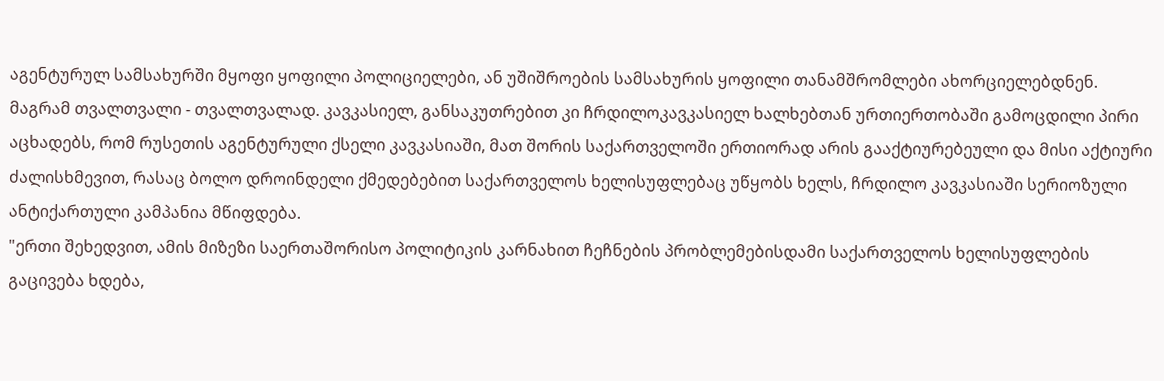აგენტურულ სამსახურში მყოფი ყოფილი პოლიციელები, ან უშიშროების სამსახურის ყოფილი თანამშრომლები ახორციელებდნენ. მაგრამ თვალთვალი - თვალთვალად. კავკასიელ, განსაკუთრებით კი ჩრდილოკავკასიელ ხალხებთან ურთიერთობაში გამოცდილი პირი აცხადებს, რომ რუსეთის აგენტურული ქსელი კავკასიაში, მათ შორის საქართველოში ერთიორად არის გააქტიურებეული და მისი აქტიური ძალისხმევით, რასაც ბოლო დროინდელი ქმედებებით საქართველოს ხელისუფლებაც უწყობს ხელს, ჩრდილო კავკასიაში სერიოზული ანტიქართული კამპანია მწიფდება.
"ერთი შეხედვით, ამის მიზეზი საერთაშორისო პოლიტიკის კარნახით ჩეჩნების პრობლემებისდამი საქართველოს ხელისუფლების გაცივება ხდება,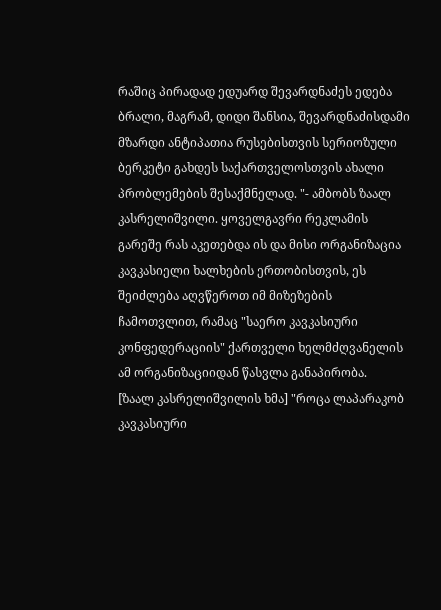რაშიც პირადად ედუარდ შევარდნაძეს ედება ბრალი, მაგრამ, დიდი შანსია, შევარდნაძისდამი მზარდი ანტიპათია რუსებისთვის სერიოზული ბერკეტი გახდეს საქართველოსთვის ახალი პრობლემების შესაქმნელად. "- ამბობს ზაალ კასრელიშვილი. ყოველგავრი რეკლამის გარეშე რას აკეთებდა ის და მისი ორგანიზაცია კავკასიელი ხალხების ერთობისთვის, ეს შეიძლება აღვწეროთ იმ მიზეზების ჩამოთვლით, რამაც "საერო კავკასიური კონფედერაციის" ქართველი ხელმძღვანელის ამ ორგანიზაციიდან წასვლა განაპირობა.
[ზაალ კასრელიშვილის ხმა] "როცა ლაპარაკობ კავკასიური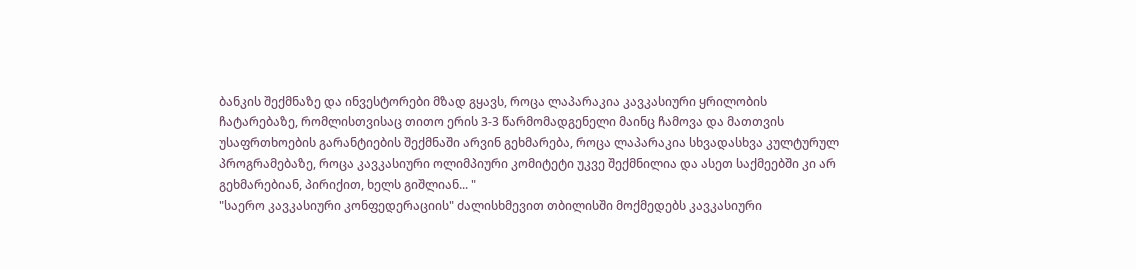ბანკის შექმნაზე და ინვესტორები მზად გყავს, როცა ლაპარაკია კავკასიური ყრილობის ჩატარებაზე, რომლისთვისაც თითო ერის 3-3 წარმომადგენელი მაინც ჩამოვა და მათთვის უსაფრთხოების გარანტიების შექმნაში არვინ გეხმარება, როცა ლაპარაკია სხვადასხვა კულტურულ პროგრამებაზე, როცა კავკასიური ოლიმპიური კომიტეტი უკვე შექმნილია და ასეთ საქმეებში კი არ გეხმარებიან, პირიქით, ხელს გიშლიან... "
"საერო კავკასიური კონფედერაციის" ძალისხმევით თბილისში მოქმედებს კავკასიური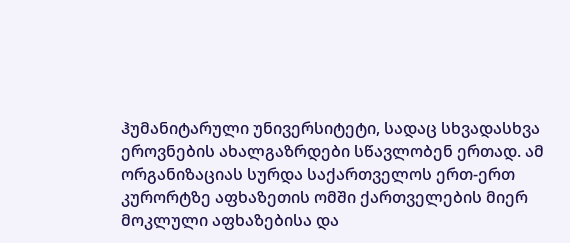ჰუმანიტარული უნივერსიტეტი, სადაც სხვადასხვა ეროვნების ახალგაზრდები სწავლობენ ერთად. ამ ორგანიზაციას სურდა საქართველოს ერთ-ერთ კურორტზე აფხაზეთის ომში ქართველების მიერ მოკლული აფხაზებისა და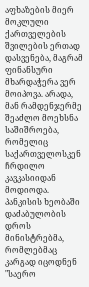აფხაზების მიერ მოკლული ქართველების შვილების ერთად დასვენება, მაგრამ ფინანსური მხარდაჭერა ვერ მოიპოვა. არადა, მან რამდენჯერმე შეაძლო მოეხსნა საშიშროება, რომელიც საქართველოსკენ ჩრდილო კავკასიიდან მოდიოდა. პანკისის ხეობაში დაძაბულობის დროს მინისტრებმა, რომლებმაც კარგად იცოდნენ "საერო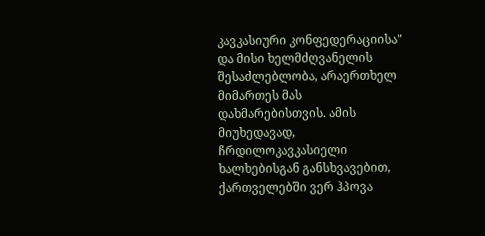კავკასიური კონფედერაციისა" და მისი ხელმძღვანელის შესაძლებლობა, არაერთხელ მიმართეს მას დახმარებისთვის. ამის მიუხედავად, ჩრდილოკავკასიელი ხალხებისგან განსხვავებით, ქართველებში ვერ ჰპოვა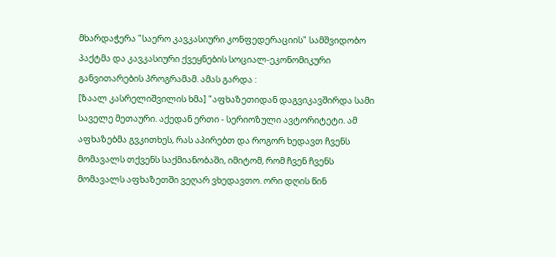მხარდაჭერა "საერო კავკასიური კონფედერაციის" სამშვიდობო პაქტმა და კავკასიური ქვეყნების სოციალ-ეკონომიკური განვითარების პროგრამამ. ამას გარდა :
[ზაალ კასრელიშვილის ხმა] "აფხაზეთიდან დაგვიკავშირდა სამი საველე მეთაური. აქედან ერთი - სერიოზული ავტორიტეტი. ამ აფხაზებმა გვკითხეს, რას აპირებთ და როგორ ხედავთ ჩვენს მომავალს თქვენს საქმიანობაში, იმიტომ, რომ ჩვენ ჩვენს მომავალს აფხაზეთში ვეღარ ვხედავთო. ორი დღის წინ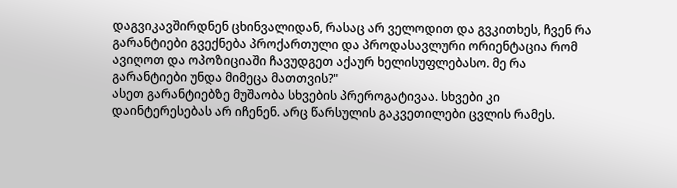დაგვიკავშირდნენ ცხინვალიდან, რასაც არ ველოდით და გვკითხეს, ჩვენ რა გარანტიები გვექნება პროქართული და პროდასავლური ორიენტაცია რომ ავიღოთ და ოპოზიციაში ჩავუდგეთ აქაურ ხელისუფლებასო. მე რა გარანტიები უნდა მიმეცა მათთვის?"
ასეთ გარანტიებზე მუშაობა სხვების პრეროგატივაა. სხვები კი დაინტერესებას არ იჩენენ. არც წარსულის გაკვეთილები ცვლის რამეს.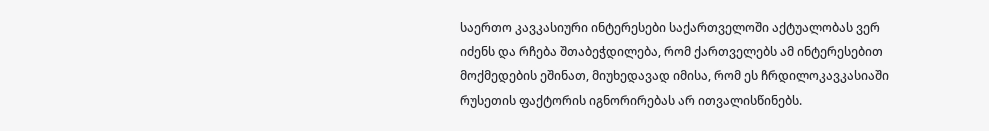საერთო კავკასიური ინტერესები საქართველოში აქტუალობას ვერ იძენს და რჩება შთაბეჭდილება, რომ ქართველებს ამ ინტერესებით მოქმედების ეშინათ, მიუხედავად იმისა, რომ ეს ჩრდილოკავკასიაში რუსეთის ფაქტორის იგნორირებას არ ითვალისწინებს.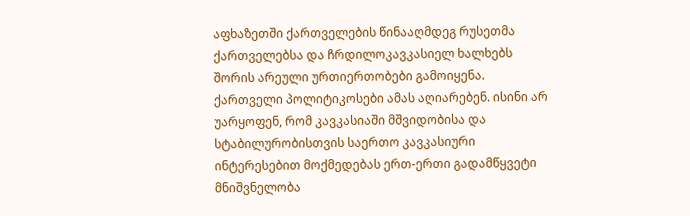აფხაზეთში ქართველების წინააღმდეგ რუსეთმა ქართველებსა და ჩრდილოკავკასიელ ხალხებს შორის არეული ურთიერთობები გამოიყენა. ქართველი პოლიტიკოსები ამას აღიარებენ. ისინი არ უარყოფენ, რომ კავკასიაში მშვიდობისა და სტაბილურობისთვის საერთო კავკასიური ინტერესებით მოქმედებას ერთ-ერთი გადამწყვეტი მნიშვნელობა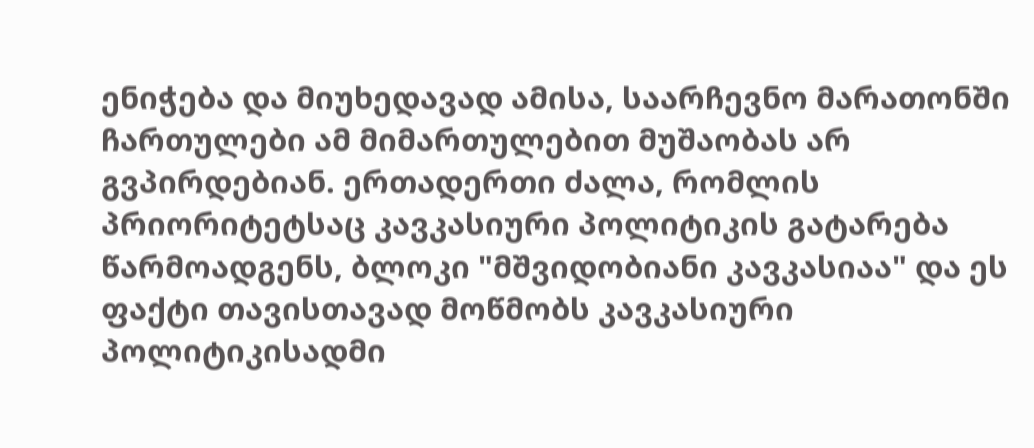ენიჭება და მიუხედავად ამისა, საარჩევნო მარათონში ჩართულები ამ მიმართულებით მუშაობას არ გვპირდებიან. ერთადერთი ძალა, რომლის პრიორიტეტსაც კავკასიური პოლიტიკის გატარება წარმოადგენს, ბლოკი "მშვიდობიანი კავკასიაა" და ეს ფაქტი თავისთავად მოწმობს კავკასიური პოლიტიკისადმი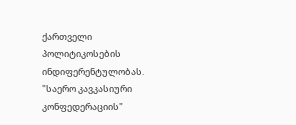ქართველი პოლიტიკოსების ინდიფერენტულობას. "საერო კავკასიური კონფედერაციის"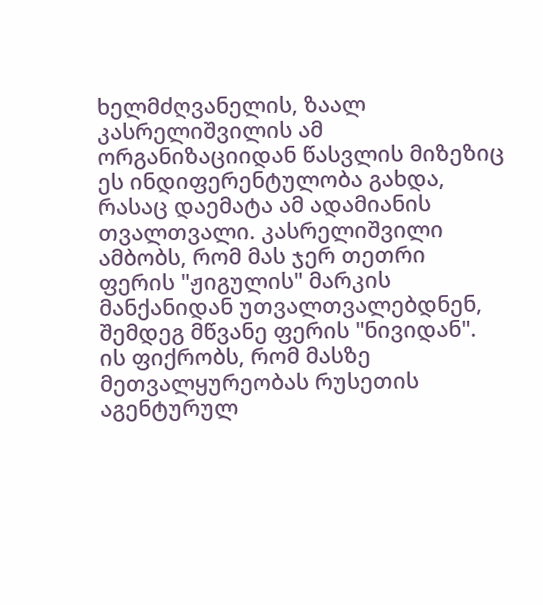ხელმძღვანელის, ზაალ კასრელიშვილის ამ ორგანიზაციიდან წასვლის მიზეზიც ეს ინდიფერენტულობა გახდა, რასაც დაემატა ამ ადამიანის თვალთვალი. კასრელიშვილი ამბობს, რომ მას ჯერ თეთრი ფერის "ჟიგულის" მარკის მანქანიდან უთვალთვალებდნენ, შემდეგ მწვანე ფერის "ნივიდან". ის ფიქრობს, რომ მასზე მეთვალყურეობას რუსეთის აგენტურულ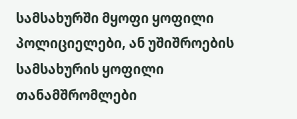სამსახურში მყოფი ყოფილი პოლიციელები, ან უშიშროების სამსახურის ყოფილი თანამშრომლები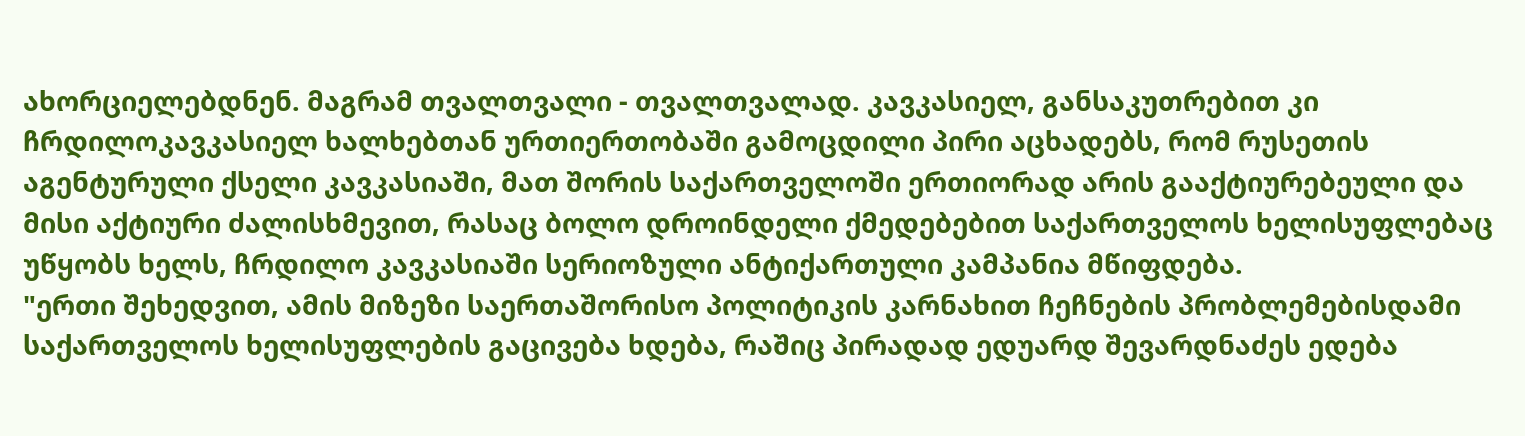ახორციელებდნენ. მაგრამ თვალთვალი - თვალთვალად. კავკასიელ, განსაკუთრებით კი ჩრდილოკავკასიელ ხალხებთან ურთიერთობაში გამოცდილი პირი აცხადებს, რომ რუსეთის აგენტურული ქსელი კავკასიაში, მათ შორის საქართველოში ერთიორად არის გააქტიურებეული და მისი აქტიური ძალისხმევით, რასაც ბოლო დროინდელი ქმედებებით საქართველოს ხელისუფლებაც უწყობს ხელს, ჩრდილო კავკასიაში სერიოზული ანტიქართული კამპანია მწიფდება.
"ერთი შეხედვით, ამის მიზეზი საერთაშორისო პოლიტიკის კარნახით ჩეჩნების პრობლემებისდამი საქართველოს ხელისუფლების გაცივება ხდება, რაშიც პირადად ედუარდ შევარდნაძეს ედება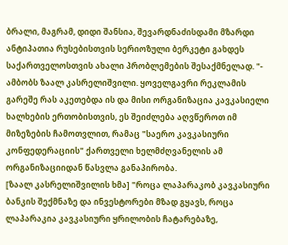ბრალი, მაგრამ, დიდი შანსია, შევარდნაძისდამი მზარდი ანტიპათია რუსებისთვის სერიოზული ბერკეტი გახდეს საქართველოსთვის ახალი პრობლემების შესაქმნელად. "- ამბობს ზაალ კასრელიშვილი. ყოველგავრი რეკლამის გარეშე რას აკეთებდა ის და მისი ორგანიზაცია კავკასიელი ხალხების ერთობისთვის, ეს შეიძლება აღვწეროთ იმ მიზეზების ჩამოთვლით, რამაც "საერო კავკასიური კონფედერაციის" ქართველი ხელმძღვანელის ამ ორგანიზაციიდან წასვლა განაპირობა.
[ზაალ კასრელიშვილის ხმა] "როცა ლაპარაკობ კავკასიური ბანკის შექმნაზე და ინვესტორები მზად გყავს, როცა ლაპარაკია კავკასიური ყრილობის ჩატარებაზე,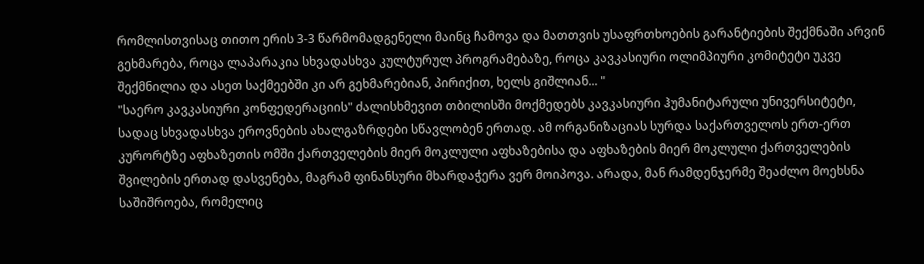რომლისთვისაც თითო ერის 3-3 წარმომადგენელი მაინც ჩამოვა და მათთვის უსაფრთხოების გარანტიების შექმნაში არვინ გეხმარება, როცა ლაპარაკია სხვადასხვა კულტურულ პროგრამებაზე, როცა კავკასიური ოლიმპიური კომიტეტი უკვე შექმნილია და ასეთ საქმეებში კი არ გეხმარებიან, პირიქით, ხელს გიშლიან... "
"საერო კავკასიური კონფედერაციის" ძალისხმევით თბილისში მოქმედებს კავკასიური ჰუმანიტარული უნივერსიტეტი, სადაც სხვადასხვა ეროვნების ახალგაზრდები სწავლობენ ერთად. ამ ორგანიზაციას სურდა საქართველოს ერთ-ერთ კურორტზე აფხაზეთის ომში ქართველების მიერ მოკლული აფხაზებისა და აფხაზების მიერ მოკლული ქართველების შვილების ერთად დასვენება, მაგრამ ფინანსური მხარდაჭერა ვერ მოიპოვა. არადა, მან რამდენჯერმე შეაძლო მოეხსნა საშიშროება, რომელიც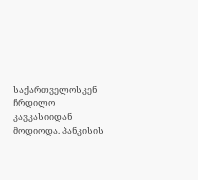საქართველოსკენ ჩრდილო კავკასიიდან მოდიოდა. პანკისის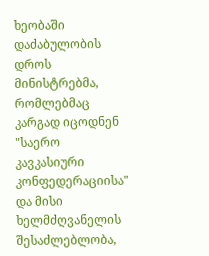ხეობაში დაძაბულობის დროს მინისტრებმა, რომლებმაც კარგად იცოდნენ "საერო კავკასიური კონფედერაციისა" და მისი ხელმძღვანელის შესაძლებლობა,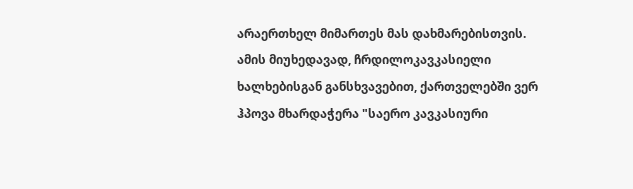არაერთხელ მიმართეს მას დახმარებისთვის. ამის მიუხედავად, ჩრდილოკავკასიელი ხალხებისგან განსხვავებით, ქართველებში ვერ ჰპოვა მხარდაჭერა "საერო კავკასიური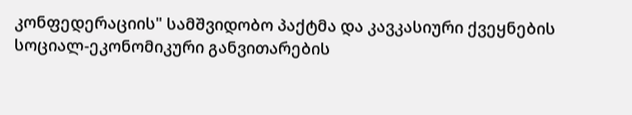კონფედერაციის" სამშვიდობო პაქტმა და კავკასიური ქვეყნების სოციალ-ეკონომიკური განვითარების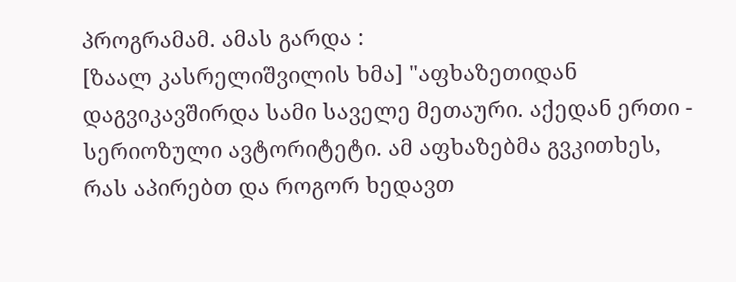პროგრამამ. ამას გარდა :
[ზაალ კასრელიშვილის ხმა] "აფხაზეთიდან დაგვიკავშირდა სამი საველე მეთაური. აქედან ერთი - სერიოზული ავტორიტეტი. ამ აფხაზებმა გვკითხეს, რას აპირებთ და როგორ ხედავთ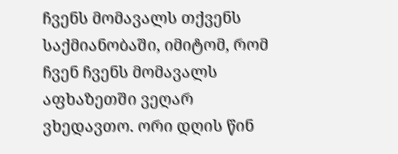ჩვენს მომავალს თქვენს საქმიანობაში, იმიტომ, რომ ჩვენ ჩვენს მომავალს აფხაზეთში ვეღარ ვხედავთო. ორი დღის წინ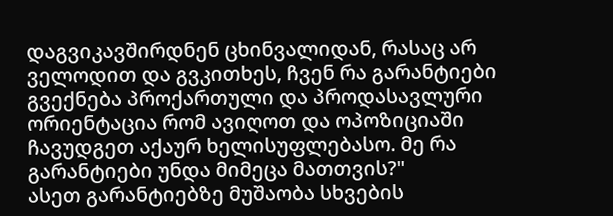დაგვიკავშირდნენ ცხინვალიდან, რასაც არ ველოდით და გვკითხეს, ჩვენ რა გარანტიები გვექნება პროქართული და პროდასავლური ორიენტაცია რომ ავიღოთ და ოპოზიციაში ჩავუდგეთ აქაურ ხელისუფლებასო. მე რა გარანტიები უნდა მიმეცა მათთვის?"
ასეთ გარანტიებზე მუშაობა სხვების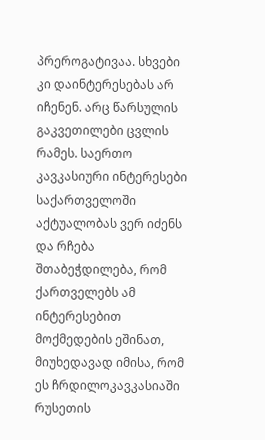პრეროგატივაა. სხვები კი დაინტერესებას არ იჩენენ. არც წარსულის გაკვეთილები ცვლის რამეს. საერთო კავკასიური ინტერესები საქართველოში აქტუალობას ვერ იძენს და რჩება შთაბეჭდილება, რომ ქართველებს ამ ინტერესებით მოქმედების ეშინათ, მიუხედავად იმისა, რომ ეს ჩრდილოკავკასიაში რუსეთის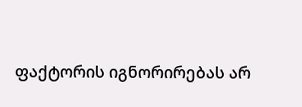ფაქტორის იგნორირებას არ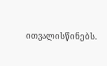ითვალისწინებს.